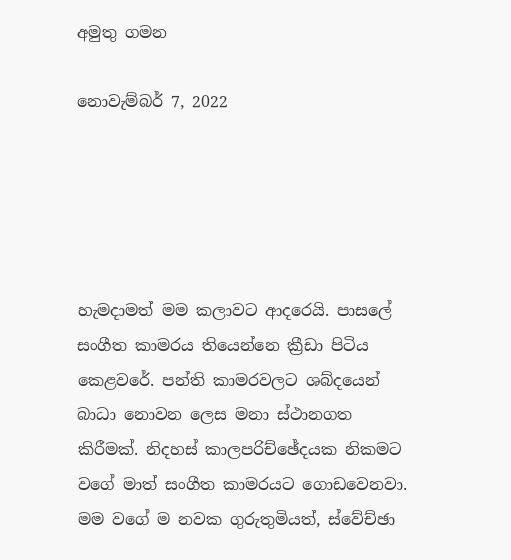අමුතු ගමන

නොවැම්බර් 7, 2022





හැමදාමත් මම කලාවට ආදරෙයි. පාසලේ සංගීත කාමරය තියෙන්නෙ ක්‍රීඩා පිටිය කෙළවරේ. පන්ති කාමරවලට ශබ්දයෙන් බාධා නොවන ලෙස මනා ස්ථානගත කිරීමක්. නිදහස් කාලපරිච්ඡේදයක නිකමට වගේ මාත් සංගීත කාමරයට ගොඩ‍වෙනවා. මම වගේ ම නවක ගුරුතුමියත්, ස්වේච්ඡා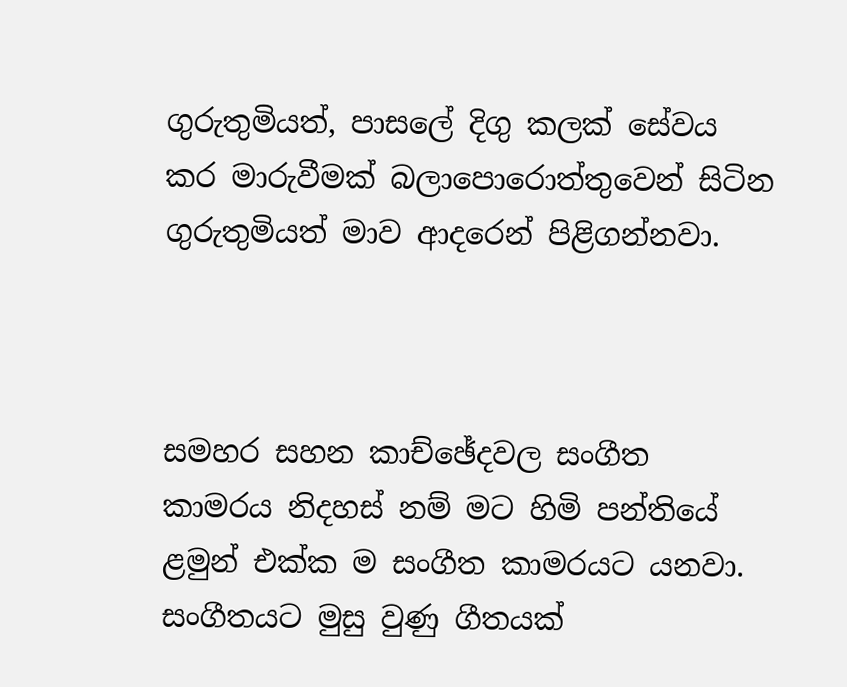ගුරුතුමියත්, පාසලේ දිගු කලක් සේවය කර මාරුවීමක් බලාපොරොත්තුවෙන් සිටින ගුරුතුමියත් මාව ආදරෙන් පිළිගන්නවා.



සමහර සහන කාච්ඡේදවල සංගීත කාමරය නිදහස් නම් මට හිමි පන්තියේ ළමුන් එක්ක ම සංගීත කාමරයට යනවා. සංගීතයට මුසු වුණු ගීතයක්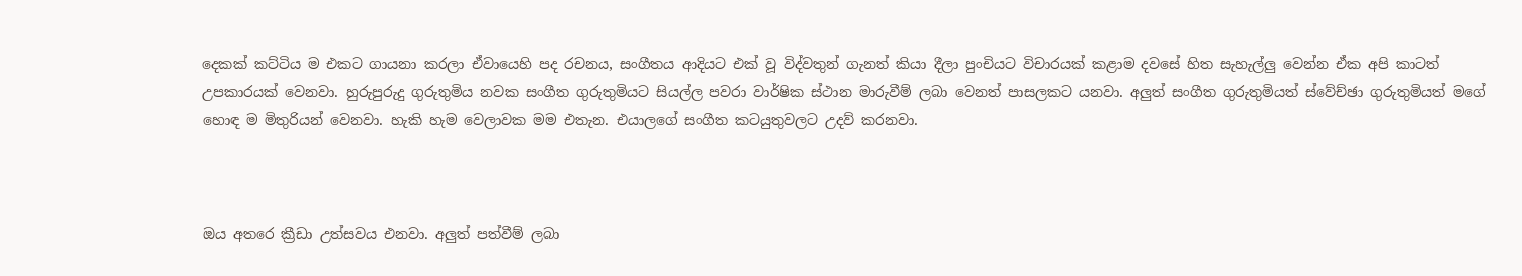දෙකක් කට්ටිය ම එකට ගායනා කරලා ඒවායෙහි පද රචනය, සංගීතය ආදියට එක් වූ විද්වතුන් ගැනත් කියා දීලා පුංචියට විචාරයක් කළාම දවසේ හිත සැහැල්ලු වෙන්න ඒක අපි කාටත් උපකාරයක් වෙනවා. හුරුපුරුදු ගුරුතුමිය නවක සංගීත ගුරුතුමියට සියල්ල පවරා වාර්ෂික ස්ථාන මාරුවීම් ලබා වෙනත් පාසලකට යනවා. අලුත් සංගීත ගුරුතුමියත් ස්වේච්ඡා ගුරුතුමියත් මගේ හොඳ ම මිතුරියන් වෙනවා. හැකි හැම වෙලාවක මම එතැන. එයාලගේ සංගීත කටයුතුවලට උදව් කරනවා.



ඔය අතරෙ ක්‍රීඩා උත්සවය එනවා. අලුත් පත්වීම් ලබා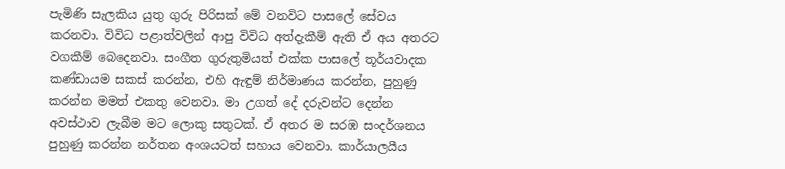පැමිණි සැලකිය යුතු ගුරු පිරිසක් මේ වනවිට පාසලේ සේවය කරනවා. විවිධ පළාත්වලින් ආපු විවිධ අත්දැකීම් ඇති ඒ අය අතරට වගකීම් බෙදෙනවා. සංගීත ගුරුතුමියත් එක්ක පාසලේ තූර්යවාදක කණ්ඩායම සකස් කරන්න, එහි ඇඳුම් නිර්මාණය කරන්න, පුහුණු කරන්න මමත් එකතු වෙනවා. මා උගත් දේ දරුවන්ට දෙන්න අවස්ථාව ලැබීම මට ලොකු සතුටක්. ඒ අතර ම සරඹ සංදර්ශනය පුහුණු කරන්න නර්තන අංශයටත් සහාය වෙනවා. කාර්යාලයීය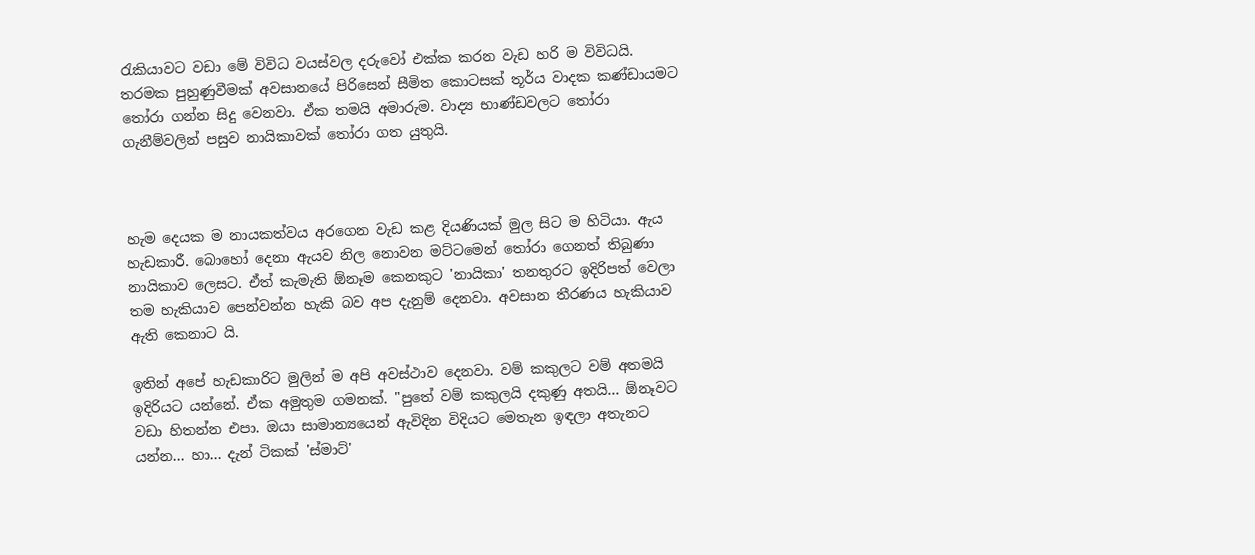රැකියාවට වඩා මේ විවිධ වයස්වල දරුවෝ එක්ක කරන වැඩ හරි ම විවිධයි. තරමක පුහුණුවීමක් අවසානයේ පිරිසෙන් සීමිත කොටසක් තූර්ය වාදක කණ්ඩායමට තෝරා ගන්න සිදු වෙනවා. ඒක තමයි අමාරුම. වාද්‍ය භාණ්ඩවලට තෝරා ගැනීම්වලින් පසුව නායිකාවක් තෝරා ගත යුතුයි.



හැම දෙයක ම නායකත්වය අරගෙන වැඩ කළ දියණියක් මුල සිට ම හිටියා. ඇය හැඩකාරී. බොහෝ දෙනා ඇයව නිල නොවන මට්ටමෙන් තෝරා ගෙනත් තිබුණා නායිකාව ලෙසට. ඒත් කැමැති ඕනෑම කෙනකුට 'නායිකා' තනතුරට ඉදිරිපත් වෙලා තම හැකියාව පෙන්වන්න හැකි බව අප දැනුම් දෙනවා. අවසාන තීරණය හැකියාව ඇති කෙනාට යි.

ඉතින් අපේ හැඩකාරිට මුලින් ම අපි අවස්ථාව දෙනවා. වම් කකුලට වම් අතමයි ඉදිරියට යන්නේ. ඒක අමුතුම ගමනක්. "පුතේ වම් කකුලයි දකුණු අතයි... ඕනෑවට වඩා හිතන්න එපා. ඔයා සාමාන්‍යයෙන් ඇවිදින විදියට මෙතැන ඉඳලා අතැනට යන්න... හා... දැන් ටිකක් 'ස්මාට්'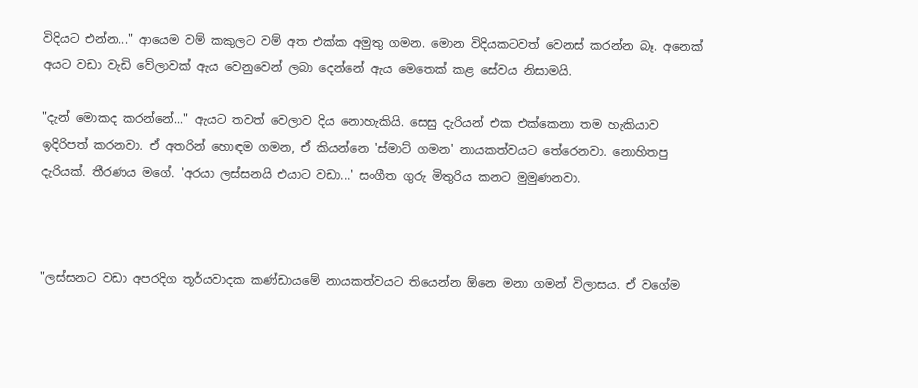විදියට එන්න..." ආයෙම වම් කකුලට වම් අත එක්ක අමුතු ගමන. මොන විදියකටවත් වෙනස් කරන්න බෑ. අනෙක් අයට වඩා වැඩි වේලාවක් ඇය වෙනුවෙන් ලබා දෙන්නේ ඇය මෙතෙක් කළ සේවය නිසාමයි.

"දැන් මොකද කරන්නේ..." ඇයට තවත් වෙලාව දිය නොහැකියි. සෙසු දැරියන් එක එක්කෙනා තම හැකියාව ඉදිරිපත් කරනවා. ඒ අතරින් හොඳම ගමන, ඒ කියන්නෙ 'ස්මාට් ගමන' නායකත්වයට තේරෙනවා. නොහිතපු දැරියක්. තීරණය මගේ. 'අරයා ලස්සනයි එයාට වඩා...' සංගීත ගුරු මිතුරිය කනට මුමුණනවා.



"ලස්සනට වඩා අපරදිග තූර්යවාදක කණ්ඩායමේ නායකත්වයට තියෙන්න ඕනෙ මනා ගමන් විලාසය. ඒ වගේම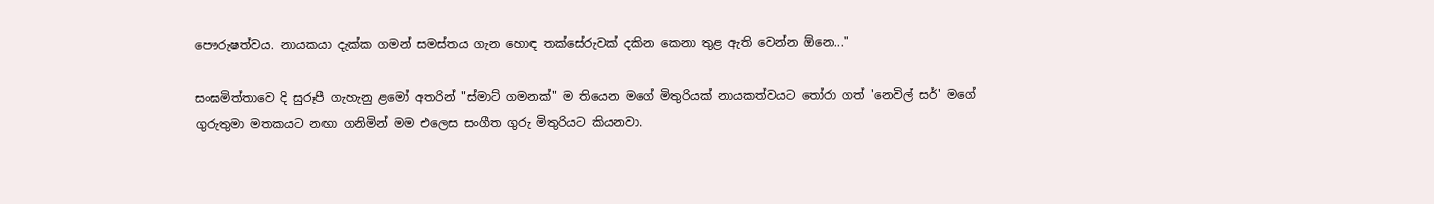පෞරුෂත්වය. නායකයා දැක්ක ගමන් සමස්තය ගැන හොඳ තක්සේරුවක් දකින කෙනා තුළ ඇති වෙන්න ඕනෙ..."

සංඝමිත්තාවෙ දි සුරූපී ගැහැනු ළමෝ අතරින් "ස්මාට් ගමනක්" ම තියෙන මගේ මිතුරියක් නායකත්වයට තෝරා ගත් 'නෙවිල් සර්' මගේ ගුරුතුමා මතකයට නඟා ගනිමින් මම එලෙස සංගීත ගුරු මිතුරියට කියනවා.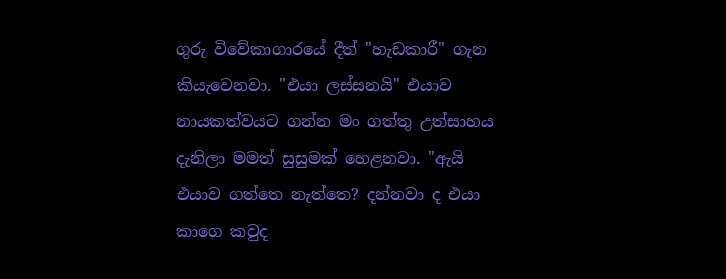ගුරු විවේකාගාරයේ දීත් "හැඩකාරී" ගැන කියැවෙනවා. "එයා ලස්සනයි" එයාව නායකත්වයට ගන්න මං ගත්තු උත්සාහය දැනිලා මමත් සුසුමක් හෙළනවා. "ඇයි එයාව ගත්තෙ නැත්තෙ? දන්නවා ද එයා කාගෙ කවුද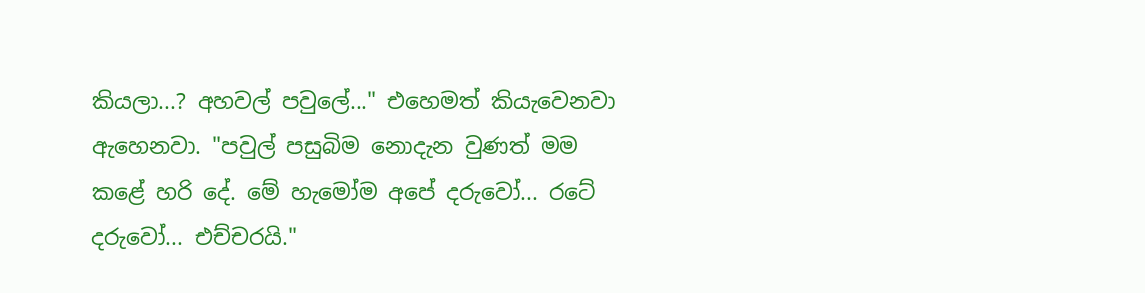කියලා...? අහවල් පවුලේ..." එහෙමත් කියැවෙනවා ඇහෙනවා. "පවුල් පසුබිම නොදැන වුණත් මම කළේ හරි දේ. මේ හැමෝම අපේ දරුවෝ... රටේ දරුවෝ... එච්චරයි."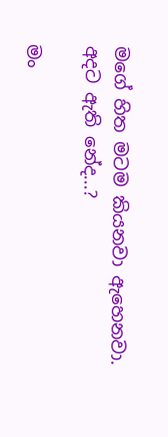මගේ හිත මටම කියනවා ඇහෙනවා. අදට ඇති නේද...?

මං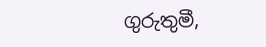ගුරුතුමී,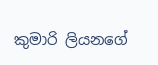කුමාරි ලියනගේ